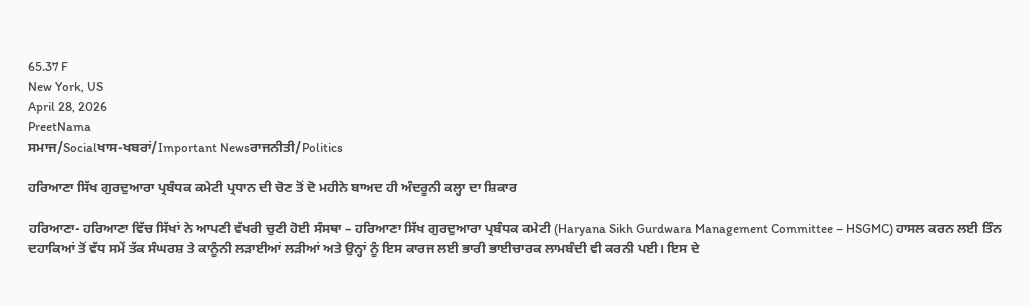65.37 F
New York, US
April 28, 2026
PreetNama
ਸਮਾਜ/Socialਖਾਸ-ਖਬਰਾਂ/Important Newsਰਾਜਨੀਤੀ/Politics

ਹਰਿਆਣਾ ਸਿੱਖ ਗੁਰਦੁਆਰਾ ਪ੍ਰਬੰਧਕ ਕਮੇਟੀ ਪ੍ਰਧਾਨ ਦੀ ਚੋਣ ਤੋਂ ਦੋ ਮਹੀਨੇ ਬਾਅਦ ਹੀ ਅੰਦਰੂਨੀ ਕਲ੍ਹਾ ਦਾ ਸ਼ਿਕਾਰ

ਹਰਿਆਣਾ- ਹਰਿਆਣਾ ਵਿੱਚ ਸਿੱਖਾਂ ਨੇ ਆਪਣੀ ਵੱਖਰੀ ਚੁਣੀ ਹੋਈ ਸੰਸਥਾ – ਹਰਿਆਣਾ ਸਿੱਖ ਗੁਰਦੁਆਰਾ ਪ੍ਰਬੰਧਕ ਕਮੇਟੀ (Haryana Sikh Gurdwara Management Committee – HSGMC) ਹਾਸਲ ਕਰਨ ਲਈ ਤਿੰਨ ਦਹਾਕਿਆਂ ਤੋਂ ਵੱਧ ਸਮੇਂ ਤੱਕ ਸੰਘਰਸ਼ ਤੇ ਕਾਨੂੰਨੀ ਲੜਾਈਆਂ ਲੜੀਆਂ ਅਤੇ ਉਨ੍ਹਾਂ ਨੂੰ ਇਸ ਕਾਰਜ ਲਈ ਭਾਰੀ ਭਾਈਚਾਰਕ ਲਾਮਬੰਦੀ ਵੀ ਕਰਨੀ ਪਈ। ਇਸ ਦੇ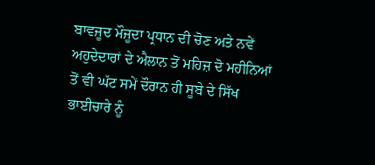ਬਾਵਜੂਦ ਮੌਜੂਦਾ ਪ੍ਰਧਾਨ ਦੀ ਚੋਣ ਅਤੇ ਨਵੇਂ ਅਹੁਦੇਦਾਰਾਂ ਦੇ ਐਲਾਨ ਤੋਂ ਮਹਿਜ਼ ਦੋ ਮਹੀਨਿਆਂ ਤੋਂ ਵੀ ਘੱਟ ਸਮੇਂ ਦੌਰਾਨ ਹੀ ਸੂਬੇ ਦੇ ਸਿੱਖ ਭਾਈਚਾਰੇ ਨੂੰ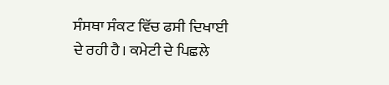ਸੰਸਥਾ ਸੰਕਟ ਵਿੱਚ ਫਸੀ ਦਿਖਾਈ ਦੇ ਰਹੀ ਹੈ। ਕਮੇਟੀ ਦੇ ਪਿਛਲੇ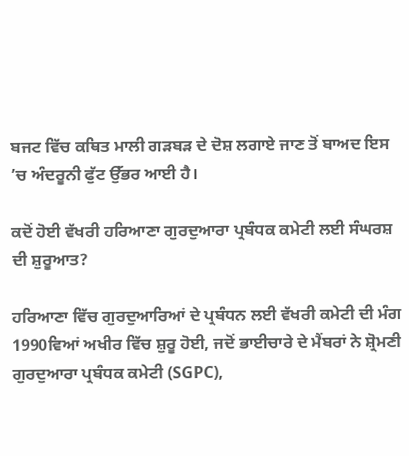ਬਜਟ ਵਿੱਚ ਕਥਿਤ ਮਾਲੀ ਗੜਬੜ ਦੇ ਦੋਸ਼ ਲਗਾਏ ਜਾਣ ਤੋਂ ਬਾਅਦ ਇਸ ’ਚ ਅੰਦਰੂਨੀ ਫੁੱਟ ਉੱਭਰ ਆਈ ਹੈ।

ਕਦੋਂ ਹੋਈ ਵੱਖਰੀ ਹਰਿਆਣਾ ਗੁਰਦੁਆਰਾ ਪ੍ਰਬੰਧਕ ਕਮੇਟੀ ਲਈ ਸੰਘਰਸ਼ ਦੀ ਸ਼ੁਰੂਆਤ?

ਹਰਿਆਣਾ ਵਿੱਚ ਗੁਰਦੁਆਰਿਆਂ ਦੇ ਪ੍ਰਬੰਧਨ ਲਈ ਵੱਖਰੀ ਕਮੇਟੀ ਦੀ ਮੰਗ 1990ਵਿਆਂ ਅਖੀਰ ਵਿੱਚ ਸ਼ੁਰੂ ਹੋਈ, ਜਦੋਂ ਭਾਈਚਾਰੇ ਦੇ ਮੈਂਬਰਾਂ ਨੇ ਸ਼੍ਰੋਮਣੀ ਗੁਰਦੁਆਰਾ ਪ੍ਰਬੰਧਕ ਕਮੇਟੀ (SGPC),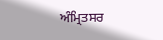ਅੰਮ੍ਰਿਤਸਰ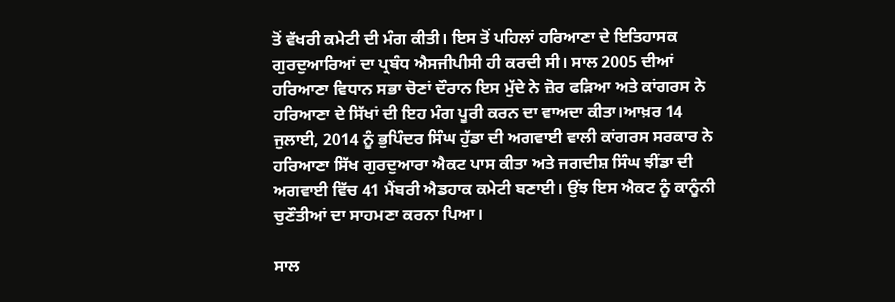ਤੋਂ ਵੱਖਰੀ ਕਮੇਟੀ ਦੀ ਮੰਗ ਕੀਤੀ। ਇਸ ਤੋਂ ਪਹਿਲਾਂ ਹਰਿਆਣਾ ਦੇ ਇਤਿਹਾਸਕ ਗੁਰਦੁਆਰਿਆਂ ਦਾ ਪ੍ਰਬੰਧ ਐਸਜੀਪੀਸੀ ਹੀ ਕਰਦੀ ਸੀ। ਸਾਲ 2005 ਦੀਆਂ ਹਰਿਆਣਾ ਵਿਧਾਨ ਸਭਾ ਚੋਣਾਂ ਦੌਰਾਨ ਇਸ ਮੁੱਦੇ ਨੇ ਜ਼ੋਰ ਫੜਿਆ ਅਤੇ ਕਾਂਗਰਸ ਨੇ ਹਰਿਆਣਾ ਦੇ ਸਿੱਖਾਂ ਦੀ ਇਹ ਮੰਗ ਪੂਰੀ ਕਰਨ ਦਾ ਵਾਅਦਾ ਕੀਤਾ।ਆਖ਼ਰ 14 ਜੁਲਾਈ, 2014 ਨੂੰ ਭੁਪਿੰਦਰ ਸਿੰਘ ਹੁੱਡਾ ਦੀ ਅਗਵਾਈ ਵਾਲੀ ਕਾਂਗਰਸ ਸਰਕਾਰ ਨੇ ਹਰਿਆਣਾ ਸਿੱਖ ਗੁਰਦੁਆਰਾ ਐਕਟ ਪਾਸ ਕੀਤਾ ਅਤੇ ਜਗਦੀਸ਼ ਸਿੰਘ ਝੀਂਡਾ ਦੀ ਅਗਵਾਈ ਵਿੱਚ 41 ਮੈਂਬਰੀ ਐਡਹਾਕ ਕਮੇਟੀ ਬਣਾਈ। ਉਂਝ ਇਸ ਐਕਟ ਨੂੰ ਕਾਨੂੰਨੀ ਚੁਣੌਤੀਆਂ ਦਾ ਸਾਹਮਣਾ ਕਰਨਾ ਪਿਆ।

ਸਾਲ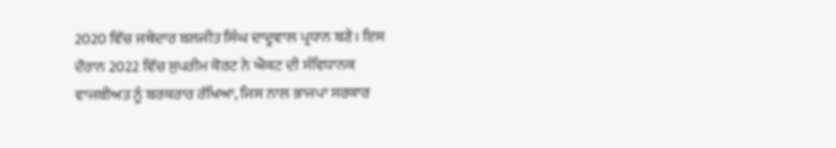2020 ਵਿੱਚ ਜਥੇਦਾਰ ਬਲਜੀਤ ਸਿੰਘ ਦਾਦੂਵਾਲ ਪ੍ਰਧਾਨ ਬਣੇ। ਇਸ ਦੌਰਾਨ 2022 ਵਿੱਚ ਸੁਪਰੀਮ ਕੋਰਟ ਨੇ ਐਕਟ ਦੀ ਸੰਵਿਧਾਨਕ ਵਾਜਬੀਅਤ ਨੂੰ ਬਰਕਰਾਰ ਰੱਖਿਆ, ਜਿਸ ਨਾਲ ਭਾਜਪਾ ਸਰਕਾਰ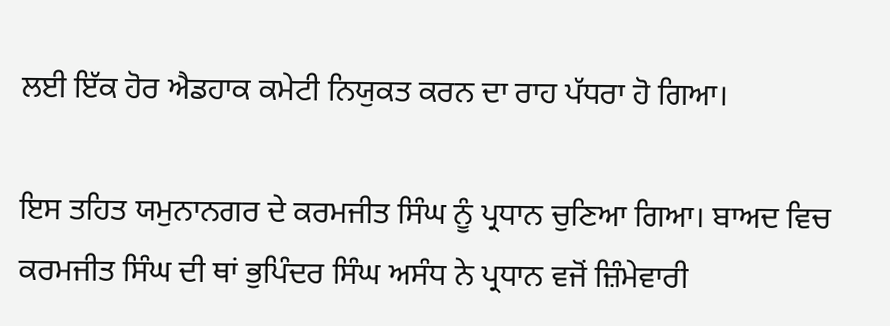ਲਈ ਇੱਕ ਹੋਰ ਐਡਹਾਕ ਕਮੇਟੀ ਨਿਯੁਕਤ ਕਰਨ ਦਾ ਰਾਹ ਪੱਧਰਾ ਹੋ ਗਿਆ।

ਇਸ ਤਹਿਤ ਯਮੁਨਾਨਗਰ ਦੇ ਕਰਮਜੀਤ ਸਿੰਘ ਨੂੰ ਪ੍ਰਧਾਨ ਚੁਣਿਆ ਗਿਆ। ਬਾਅਦ ਵਿਚ ਕਰਮਜੀਤ ਸਿੰਘ ਦੀ ਥਾਂ ਭੁਪਿੰਦਰ ਸਿੰਘ ਅਸੰਧ ਨੇ ਪ੍ਰਧਾਨ ਵਜੋਂ ਜ਼ਿੰਮੇਵਾਰੀ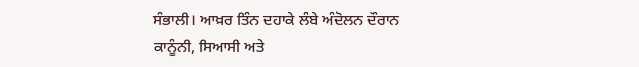ਸੰਭਾਲੀ। ਆਖ਼ਰ ਤਿੰਨ ਦਹਾਕੇ ਲੰਬੇ ਅੰਦੋਲਨ ਦੌਰਾਨ ਕਾਨੂੰਨੀ, ਸਿਆਸੀ ਅਤੇ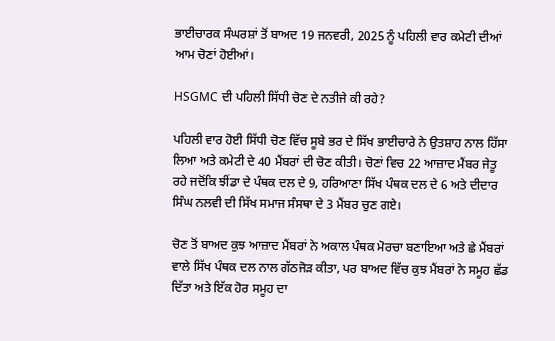ਭਾਈਚਾਰਕ ਸੰਘਰਸ਼ਾਂ ਤੋਂ ਬਾਅਦ 19 ਜਨਵਰੀ, 2025 ਨੂੰ ਪਹਿਲੀ ਵਾਰ ਕਮੇਟੀ ਦੀਆਂ ਆਮ ਚੋਣਾਂ ਹੋਈਆਂ।

HSGMC ਦੀ ਪਹਿਲੀ ਸਿੱਧੀ ਚੋਣ ਦੇ ਨਤੀਜੇ ਕੀ ਰਹੇ?

ਪਹਿਲੀ ਵਾਰ ਹੋਈ ਸਿੱਧੀ ਚੋਣ ਵਿੱਚ ਸੂਬੇ ਭਰ ਦੇ ਸਿੱਖ ਭਾਈਚਾਰੇ ਨੇ ਉਤਸ਼ਾਹ ਨਾਲ ਹਿੱਸਾ ਲਿਆ ਅਤੇ ਕਮੇਟੀ ਦੇ 40 ਮੈਂਬਰਾਂ ਦੀ ਚੋਣ ਕੀਤੀ। ਚੋਣਾਂ ਵਿਚ 22 ਆਜ਼ਾਦ ਮੈਂਬਰ ਜੇਤੂ ਰਹੇ ਜਦੋਂਕਿ ਝੀਂਡਾ ਦੇ ਪੰਥਕ ਦਲ ਦੇ 9, ਹਰਿਆਣਾ ਸਿੱਖ ਪੰਥਕ ਦਲ ਦੇ 6 ਅਤੇ ਦੀਦਾਰ ਸਿੰਘ ਨਲਵੀ ਦੀ ਸਿੱਖ ਸਮਾਜ ਸੰਸਥਾ ਦੇ 3 ਮੈਂਬਰ ਚੁਣ ਗਏ।

ਚੋਣ ਤੋਂ ਬਾਅਦ ਕੁਝ ਆਜ਼ਾਦ ਮੈਂਬਰਾਂ ਨੇ ਅਕਾਲ ਪੰਥਕ ਮੋਰਚਾ ਬਣਾਇਆ ਅਤੇ ਛੇ ਮੈਂਬਰਾਂ ਵਾਲੇ ਸਿੱਖ ਪੰਥਕ ਦਲ ਨਾਲ ਗੱਠਜੋੜ ਕੀਤਾ, ਪਰ ਬਾਅਦ ਵਿੱਚ ਕੁਝ ਮੈਂਬਰਾਂ ਨੇ ਸਮੂਹ ਛੱਡ ਦਿੱਤਾ ਅਤੇ ਇੱਕ ਹੋਰ ਸਮੂਹ ਦਾ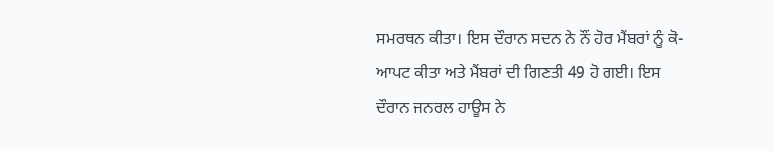ਸਮਰਥਨ ਕੀਤਾ। ਇਸ ਦੌਰਾਨ ਸਦਨ ਨੇ ਨੌਂ ਹੋਰ ਮੈਂਬਰਾਂ ਨੂੰ ਕੋ-ਆਪਟ ਕੀਤਾ ਅਤੇ ਮੈਂਬਰਾਂ ਦੀ ਗਿਣਤੀ 49 ਹੋ ਗਈ। ਇਸ ਦੌਰਾਨ ਜਨਰਲ ਹਾਊਸ ਨੇ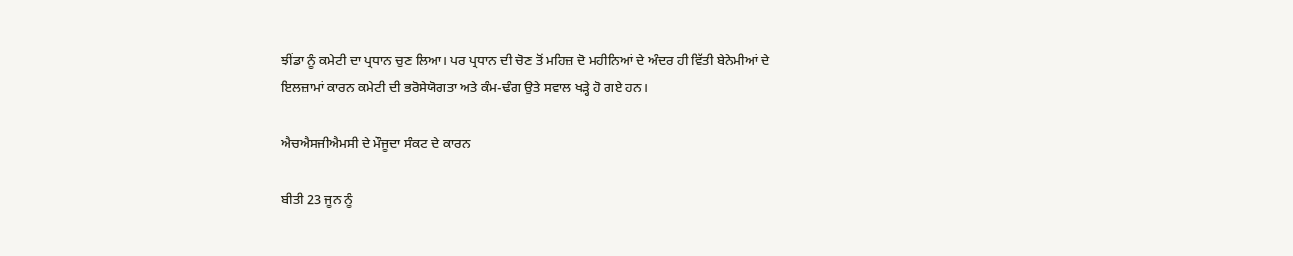ਝੀਂਡਾ ਨੂੰ ਕਮੇਟੀ ਦਾ ਪ੍ਰਧਾਨ ਚੁਣ ਲਿਆ। ਪਰ ਪ੍ਰਧਾਨ ਦੀ ਚੋਣ ਤੋਂ ਮਹਿਜ਼ ਦੋ ਮਹੀਨਿਆਂ ਦੇ ਅੰਦਰ ਹੀ ਵਿੱਤੀ ਬੇਨੇਮੀਆਂ ਦੇ ਇਲਜ਼ਾਮਾਂ ਕਾਰਨ ਕਮੇਟੀ ਦੀ ਭਰੋਸੇਯੋਗਤਾ ਅਤੇ ਕੰਮ-ਢੰਗ ਉਤੇ ਸਵਾਲ ਖੜ੍ਹੇ ਹੋ ਗਏ ਹਨ।

ਐਚਐਸਜੀਐਮਸੀ ਦੇ ਮੌਜੂਦਾ ਸੰਕਟ ਦੇ ਕਾਰਨ

ਬੀਤੀ 23 ਜੂਨ ਨੂੰ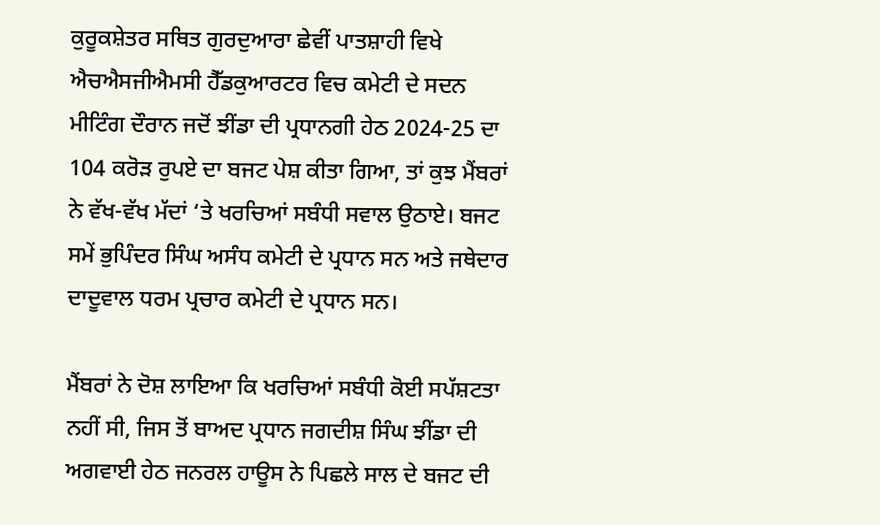ਕੁਰੂਕਸ਼ੇਤਰ ਸਥਿਤ ਗੁਰਦੁਆਰਾ ਛੇਵੀਂ ਪਾਤਸ਼ਾਹੀ ਵਿਖੇ ਐਚਐਸਜੀਐਮਸੀ ਹੈੱਡਕੁਆਰਟਰ ਵਿਚ ਕਮੇਟੀ ਦੇ ਸਦਨ ਮੀਟਿੰਗ ਦੌਰਾਨ ਜਦੋਂ ਝੀਂਡਾ ਦੀ ਪ੍ਰਧਾਨਗੀ ਹੇਠ 2024-25 ਦਾ 104 ਕਰੋੜ ਰੁਪਏ ਦਾ ਬਜਟ ਪੇਸ਼ ਕੀਤਾ ਗਿਆ, ਤਾਂ ਕੁਝ ਮੈਂਬਰਾਂ ਨੇ ਵੱਖ-ਵੱਖ ਮੱਦਾਂ ‘ਤੇ ਖਰਚਿਆਂ ਸਬੰਧੀ ਸਵਾਲ ਉਠਾਏ। ਬਜਟ ਸਮੇਂ ਭੁਪਿੰਦਰ ਸਿੰਘ ਅਸੰਧ ਕਮੇਟੀ ਦੇ ਪ੍ਰਧਾਨ ਸਨ ਅਤੇ ਜਥੇਦਾਰ ਦਾਦੂਵਾਲ ਧਰਮ ਪ੍ਰਚਾਰ ਕਮੇਟੀ ਦੇ ਪ੍ਰਧਾਨ ਸਨ।

ਮੈਂਬਰਾਂ ਨੇ ਦੋਸ਼ ਲਾਇਆ ਕਿ ਖਰਚਿਆਂ ਸਬੰਧੀ ਕੋਈ ਸਪੱਸ਼ਟਤਾ ਨਹੀਂ ਸੀ, ਜਿਸ ਤੋਂ ਬਾਅਦ ਪ੍ਰਧਾਨ ਜਗਦੀਸ਼ ਸਿੰਘ ਝੀਂਡਾ ਦੀ ਅਗਵਾਈ ਹੇਠ ਜਨਰਲ ਹਾਊਸ ਨੇ ਪਿਛਲੇ ਸਾਲ ਦੇ ਬਜਟ ਦੀ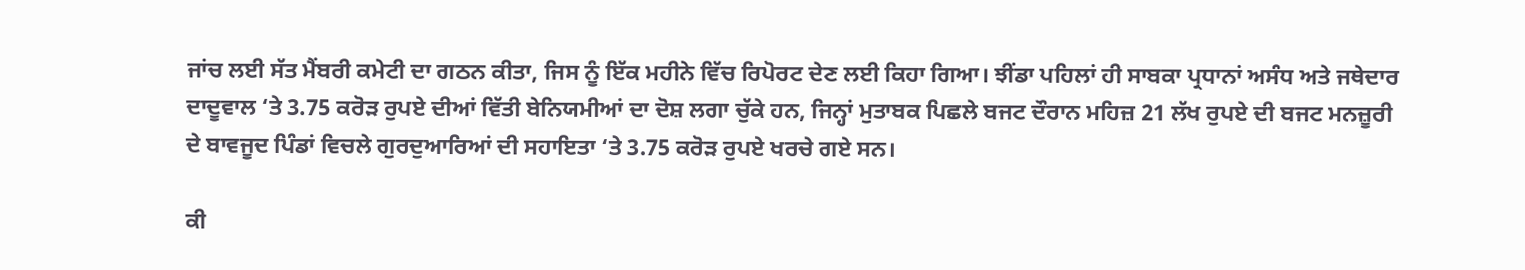ਜਾਂਚ ਲਈ ਸੱਤ ਮੈਂਬਰੀ ਕਮੇਟੀ ਦਾ ਗਠਨ ਕੀਤਾ, ਜਿਸ ਨੂੰ ਇੱਕ ਮਹੀਨੇ ਵਿੱਚ ਰਿਪੋਰਟ ਦੇਣ ਲਈ ਕਿਹਾ ਗਿਆ। ਝੀਂਡਾ ਪਹਿਲਾਂ ਹੀ ਸਾਬਕਾ ਪ੍ਰਧਾਨਾਂ ਅਸੰਧ ਅਤੇ ਜਥੇਦਾਰ ਦਾਦੂਵਾਲ ‘ਤੇ 3.75 ਕਰੋੜ ਰੁਪਏ ਦੀਆਂ ਵਿੱਤੀ ਬੇਨਿਯਮੀਆਂ ਦਾ ਦੋਸ਼ ਲਗਾ ਚੁੱਕੇ ਹਨ, ਜਿਨ੍ਹਾਂ ਮੁਤਾਬਕ ਪਿਛਲੇ ਬਜਟ ਦੌਰਾਨ ਮਹਿਜ਼ 21 ਲੱਖ ਰੁਪਏ ਦੀ ਬਜਟ ਮਨਜ਼ੂਰੀ ਦੇ ਬਾਵਜੂਦ ਪਿੰਡਾਂ ਵਿਚਲੇ ਗੁਰਦੁਆਰਿਆਂ ਦੀ ਸਹਾਇਤਾ ‘ਤੇ 3.75 ਕਰੋੜ ਰੁਪਏ ਖਰਚੇ ਗਏ ਸਨ।

ਕੀ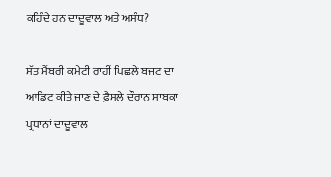ਕਹਿੰਦੇ ਹਨ ਦਾਦੂਵਾਲ ਅਤੇ ਅਸੰਧ?

ਸੱਤ ਮੈਂਬਰੀ ਕਮੇਟੀ ਰਾਹੀਂ ਪਿਛਲੇ ਬਜਟ ਦਾ ਆਡਿਟ ਕੀਤੇ ਜਾਣ ਦੇ ਫ਼ੈਸਲੇ ਦੌਰਾਨ ਸਾਬਕਾ ਪ੍ਰਧਾਨਾਂ ਦਾਦੂਵਾਲ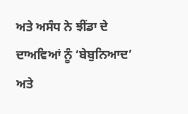ਅਤੇ ਅਸੰਧ ਨੇ ਝੀਂਡਾ ਦੇ ਦਾਅਵਿਆਂ ਨੂੰ ‘ਬੇਬੁਨਿਆਦ’ ਅਤੇ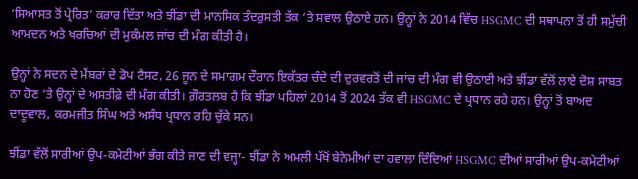‘ਸਿਆਸਤ ਤੋਂ ਪ੍ਰੇਰਿਤ’ ਕਰਾਰ ਦਿੱਤਾ ਅਤੇ ਝੀਂਡਾ ਦੀ ਮਾਨਸਿਕ ਤੰਦਰੁਸਤੀ ਤੱਕ ‘ਤੇ ਸਵਾਲ ਉਠਾਏ ਹਨ। ਉਨ੍ਹਾਂ ਨੇ 2014 ਵਿੱਚ HSGMC ਦੀ ਸਥਾਪਨਾ ਤੋਂ ਹੀ ਸਮੁੱਚੀ ਆਮਦਨ ਅਤੇ ਖਰਚਿਆਂ ਦੀ ਮੁਕੰਮਲ ਜਾਂਚ ਦੀ ਮੰਗ ਕੀਤੀ ਹੈ।

ਉਨ੍ਹਾਂ ਨੇ ਸਦਨ ਦੇ ਮੈਂਬਰਾਂ ਦੇ ਡੋਪ ਟੈਸਟ, 26 ਜੂਨ ਦੇ ਸਮਾਗਮ ਦੌਰਾਨ ਇਕੱਤਰ ਚੰਦੇ ਦੀ ਦੁਰਵਰਤੋਂ ਦੀ ਜਾਂਚ ਦੀ ਮੰਗ ਵੀ ਉਠਾਈ ਅਤੇ ਝੀਂਡਾ ਵੱਲੋਂ ਲਾਏ ਦੋਸ਼ ਸਾਬਤ ਨਾ ਹੋਣ ‘ਤੇ ਉਨ੍ਹਾਂ ਦੇ ਅਸਤੀਫ਼ੇ ਦੀ ਮੰਗ ਕੀਤੀ। ਗ਼ੌਰਤਲਬ ਹੈ ਕਿ ਝੀਂਡਾ ਪਹਿਲਾਂ 2014 ਤੋਂ 2024 ਤੱਕ ਵੀ HSGMC ਦੇ ਪ੍ਰਧਾਨ ਰਹੇ ਹਨ। ਉਨ੍ਹਾਂ ਤੋਂ ਬਾਅਦ ਦਾਦੂਵਾਲ, ਕਰਮਜੀਤ ਸਿੰਘ ਅਤੇ ਅਸੰਧ ਪ੍ਰਧਾਨ ਰਹਿ ਚੁੱਕੇ ਸਨ।

ਝੀਂਡਾ ਵੱਲੋਂ ਸਾਰੀਆਂ ਉਪ-ਕਮੇਟੀਆਂ ਭੰਗ ਕੀਤੇ ਜਾਣ ਦੀ ਵਜ੍ਹਾ- ਝੀਂਡਾ ਨੇ ਅਮਲੀ ਪੱਖੋਂ ਬੇਨੇਮੀਆਂ ਦਾ ਹਵਾਲਾ ਦਿੰਦਿਆਂ HSGMC ਦੀਆਂ ਸਾਰੀਆਂ ਉਪ-ਕਮੇਟੀਆਂ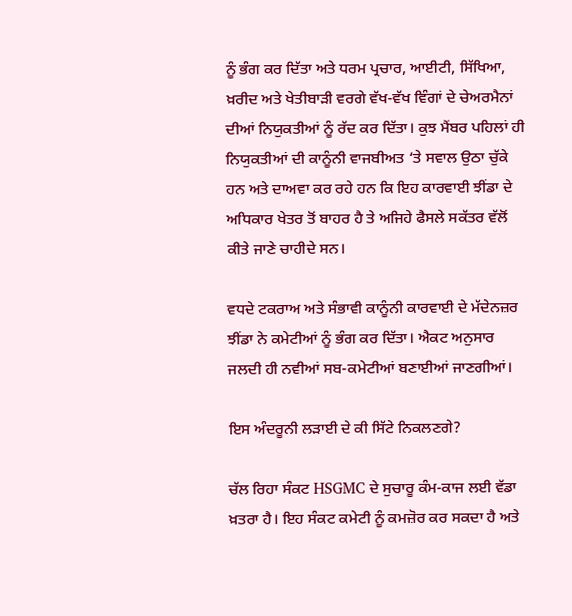ਨੂੰ ਭੰਗ ਕਰ ਦਿੱਤਾ ਅਤੇ ਧਰਮ ਪ੍ਰਚਾਰ, ਆਈਟੀ, ਸਿੱਖਿਆ, ਖ਼ਰੀਦ ਅਤੇ ਖੇਤੀਬਾੜੀ ਵਰਗੇ ਵੱਖ-ਵੱਖ ਵਿੰਗਾਂ ਦੇ ਚੇਅਰਮੈਨਾਂ ਦੀਆਂ ਨਿਯੁਕਤੀਆਂ ਨੂੰ ਰੱਦ ਕਰ ਦਿੱਤਾ। ਕੁਝ ਮੈਂਬਰ ਪਹਿਲਾਂ ਹੀ ਨਿਯੁਕਤੀਆਂ ਦੀ ਕਾਨੂੰਨੀ ਵਾਜਬੀਅਤ ‘ਤੇ ਸਵਾਲ ਉਠਾ ਚੁੱਕੇ ਹਨ ਅਤੇ ਦਾਅਵਾ ਕਰ ਰਹੇ ਹਨ ਕਿ ਇਹ ਕਾਰਵਾਈ ਝੀਂਡਾ ਦੇ ਅਧਿਕਾਰ ਖੇਤਰ ਤੋਂ ਬਾਹਰ ਹੈ ਤੇ ਅਜਿਹੇ ਫੈਸਲੇ ਸਕੱਤਰ ਵੱਲੋਂ ਕੀਤੇ ਜਾਣੇ ਚਾਹੀਦੇ ਸਨ।

ਵਧਦੇ ਟਕਰਾਅ ਅਤੇ ਸੰਭਾਵੀ ਕਾਨੂੰਨੀ ਕਾਰਵਾਈ ਦੇ ਮੱਦੇਨਜ਼ਰ ਝੀਂਡਾ ਨੇ ਕਮੇਟੀਆਂ ਨੂੰ ਭੰਗ ਕਰ ਦਿੱਤਾ। ਐਕਟ ਅਨੁਸਾਰ ਜਲਦੀ ਹੀ ਨਵੀਆਂ ਸਬ-ਕਮੇਟੀਆਂ ਬਣਾਈਆਂ ਜਾਣਗੀਆਂ।

ਇਸ ਅੰਦਰੂਨੀ ਲੜਾਈ ਦੇ ਕੀ ਸਿੱਟੇ ਨਿਕਲਣਗੇ?

ਚੱਲ ਰਿਹਾ ਸੰਕਟ HSGMC ਦੇ ਸੁਚਾਰੂ ਕੰਮ-ਕਾਜ ਲਈ ਵੱਡਾ ਖ਼ਤਰਾ ਹੈ। ਇਹ ਸੰਕਟ ਕਮੇਟੀ ਨੂੰ ਕਮਜ਼ੋਰ ਕਰ ਸਕਦਾ ਹੈ ਅਤੇ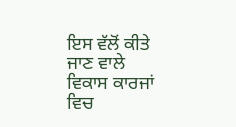ਇਸ ਵੱਲੋਂ ਕੀਤੇ ਜਾਣ ਵਾਲੇ ਵਿਕਾਸ ਕਾਰਜਾਂ ਵਿਚ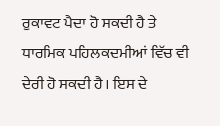ਰੁਕਾਵਟ ਪੈਦਾ ਹੋ ਸਕਦੀ ਹੈ ਤੇ ਧਾਰਮਿਕ ਪਹਿਲਕਦਮੀਆਂ ਵਿੱਚ ਵੀ ਦੇਰੀ ਹੋ ਸਕਦੀ ਹੈ। ਇਸ ਦੇ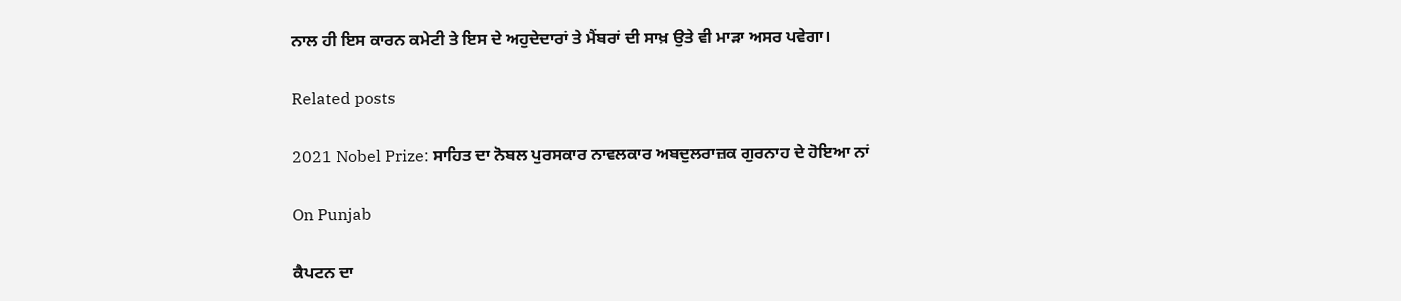ਨਾਲ ਹੀ ਇਸ ਕਾਰਨ ਕਮੇਟੀ ਤੇ ਇਸ ਦੇ ਅਹੁਦੇਦਾਰਾਂ ਤੇ ਮੈਂਬਰਾਂ ਦੀ ਸਾਖ਼ ਉਤੇ ਵੀ ਮਾੜਾ ਅਸਰ ਪਵੇਗਾ।

Related posts

2021 Nobel Prize: ਸਾਹਿਤ ਦਾ ਨੋਬਲ ਪੁਰਸਕਾਰ ਨਾਵਲਕਾਰ ਅਬਦੁਲਰਾਜ਼ਕ ਗੁਰਨਾਹ ਦੇ ਹੋਇਆ ਨਾਂ

On Punjab

ਕੈਪਟਨ ਦਾ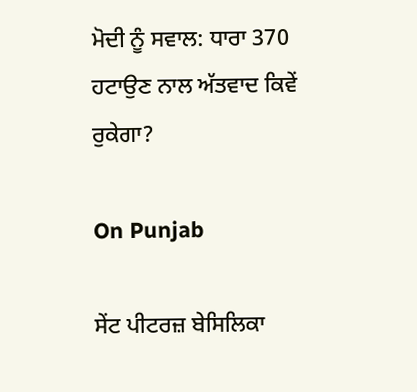ਮੋਦੀ ਨੂੰ ਸਵਾਲ: ਧਾਰਾ 370 ਹਟਾਉਣ ਨਾਲ ਅੱਤਵਾਦ ਕਿਵੇਂ ਰੁਕੇਗਾ?

On Punjab

ਸੇਂਟ ਪੀਟਰਜ਼ ਬੇਸਿਲਿਕਾ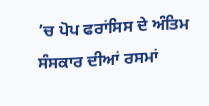’ਚ ਪੋਪ ਫਰਾਂਸਿਸ ਦੇ ਅੰਤਿਮ ਸੰਸਕਾਰ ਦੀਆਂ ਰਸਮਾਂ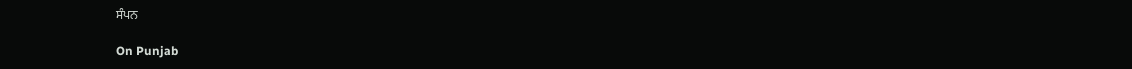ਸੰਪਨ

On Punjab